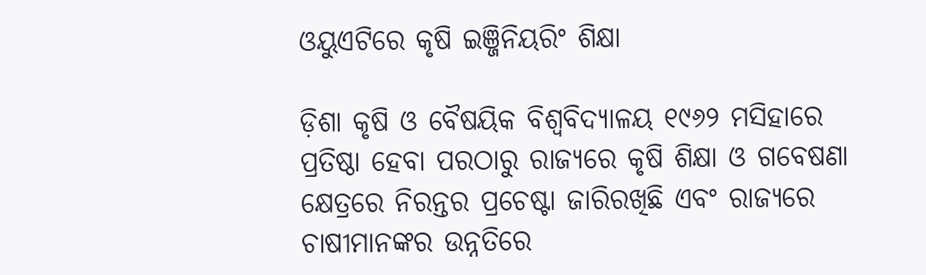ଓୟୁଏଟିରେ କୃଷି ଇଞ୍ଜିନିୟରିଂ ଶିକ୍ଷା

ଡ଼ିଶା କୃଷି ଓ ବୈଷୟିକ ବିଶ୍ୱବିଦ୍ୟାଳୟ ୧୯୬୨ ମସିହାରେ ପ୍ରତିଷ୍ଠା ହେବା ପରଠାରୁ ରାଜ୍ୟରେ କୃଷି ଶିକ୍ଷା ଓ ଗବେଷଣା କ୍ଷେତ୍ରରେ ନିରନ୍ତର ପ୍ରଚେଷ୍ଟା ଜାରିରଖିଛି ଏବଂ ରାଜ୍ୟରେ ଚାଷୀମାନଙ୍କର ଉନ୍ନତିରେ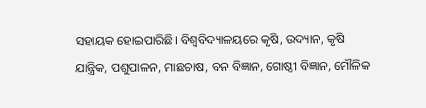ସହାୟକ ହୋଇପାରିଛି। ବିଶ୍ୱବିଦ୍ୟାଳୟରେ କୃଷି, ଉଦ୍ୟାନ, କୃଷି ଯାନ୍ତ୍ରିକ, ପଶୁପାଳନ, ମାଛଚାଷ, ବନ ବିଜ୍ଞାନ, ଗୋଷ୍ଠୀ ବିଜ୍ଞାନ, ମୌଳିକ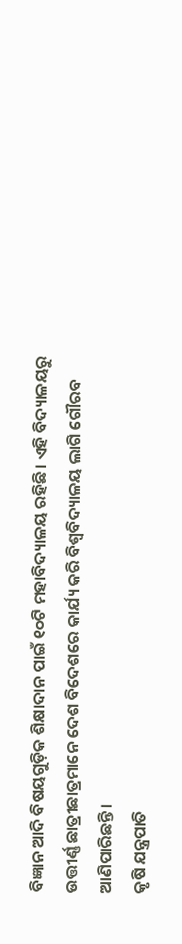ବିଜ୍ଞାନ ଆଦି ବିଷୟଗୁଡ଼ିକ ଶିକ୍ଷାଦାନ ପାଇଁ ୧୦ଟି ମହାବିଦ୍ୟାଳୟ ରହିଛି। ଏହି ବିଦ୍ୟାଳୟରୁ ଉତ୍ତୀର୍ଣ୍ଣ ଛାତ୍ରୀଛାତ୍ରମାନେ ଦେଶ ବିଦେଶରେ କାର୍ଯ୍ୟ କରି ବିଶ୍ୱବିଦ୍ୟାଳୟ ଲାଗି ଗୌରବ ଆଣିପାରିଛନ୍ତି।
କୃଷି ଯନ୍ତ୍ରପାତି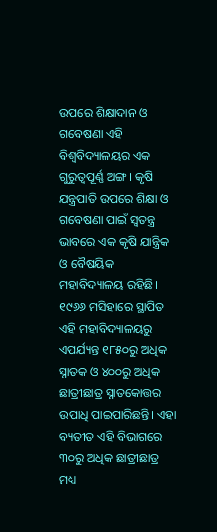ଉପରେ ଶିକ୍ଷାଦାନ ଓ ଗବେଷଣା ଏହି ବିଶ୍ୱବିଦ୍ୟାଳୟର ଏକ ଗୁରୁତ୍ୱପୂର୍ଣ୍ଣ ଅଙ୍ଗ। କୃଷି ଯନ୍ତ୍ରପାତି ଉପରେ ଶିକ୍ଷା ଓ ଗବେଷଣା ପାଇଁ ସ୍ବତନ୍ତ୍ର ଭାବରେ ଏକ କୃଷି ଯାନ୍ତ୍ରିକ ଓ ବୈଷୟିକ ମହାବିଦ୍ୟାଳୟ ରହିଛି। ୧୯୬୬ ମସିହାରେ ସ୍ଥାପିତ ଏହି ମହାବିଦ୍ୟାଳୟରୁ ଏପର୍ଯ୍ୟନ୍ତ ୧୮୫୦ରୁ ଅଧିକ ସ୍ନାତକ ଓ ୪୦୦ରୁ ଅଧିକ ଛାତ୍ରୀଛାତ୍ର ସ୍ନାତକୋତ୍ତର ଉପାଧି ପାଇପାରିଛନ୍ତି। ଏହା ବ୍ୟତୀତ ଏହି ବିଭାଗରେ ୩୦ରୁ ଅଧିକ ଛାତ୍ରୀଛାତ୍ର ମଧ୍ୟ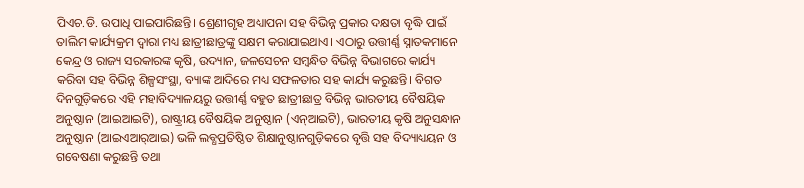ପିଏଚ.ଡି. ଉପାଧି ପାଇପାରିଛନ୍ତି। ଶ୍ରେଣୀଗୃହ ଅଧ୍ୟାପନା ସହ ବିଭିନ୍ନ ପ୍ରକାର ଦକ୍ଷତା ବୃଦ୍ଧି ପାଇଁ ତାଲିମ କାର୍ଯ୍ୟକ୍ରମ ଦ୍ୱାରା ମଧ୍ୟ ଛାତ୍ରୀଛାତ୍ରଙ୍କୁ ସକ୍ଷମ କରାଯାଇଥାଏ। ଏଠାରୁ ଉତ୍ତୀର୍ଣ୍ଣ ସ୍ନାତକମାନେ କେନ୍ଦ୍ର ଓ ରାଜ୍ୟ ସରକାରଙ୍କ କୃଷି, ଉଦ୍ୟାନ, ଜଳସେଚନ ସମ୍ବନ୍ଧିତ ବିଭିନ୍ନ ବିଭାଗରେ କାର୍ଯ୍ୟ କରିବା ସହ ବିଭିନ୍ନ ଶିଳ୍ପସଂସ୍ଥା, ବ୍ୟାଙ୍କ ଆଦିରେ ମଧ୍ୟ ସଫଳତାର ସହ କାର୍ଯ୍ୟ କରୁଛନ୍ତି। ବିଗତ ଦିନଗୁଡ଼ିକରେ ଏହି ମହାବିଦ୍ୟାଳୟରୁ ଉତ୍ତୀର୍ଣ୍ଣ ବହୁତ ଛାତ୍ରୀଛାତ୍ର ବିଭିନ୍ନ ଭାରତୀୟ ବୈଷୟିକ ଅନୁଷ୍ଠାନ (ଆଇଆଇଟି), ରାଷ୍ଟ୍ରୀୟ ବୈଷୟିକ ଅନୁଷ୍ଠାନ (ଏନ୍‌ଆଇଟି), ଭାରତୀୟ କୃଷି ଅନୁସନ୍ଧାନ ଅନୁଷ୍ଠାନ (ଆଇଏଆର୍‌ଆଇ) ଭଳି ଲବ୍ଧପ୍ରତିଷ୍ଠିତ ଶିକ୍ଷାନୁଷ୍ଠାନଗୁଡ଼ିକରେ ବୃତ୍ତି ସହ ବିଦ୍ୟାଧ୍ୟୟନ ଓ ଗବେଷଣା କରୁଛନ୍ତି ତଥା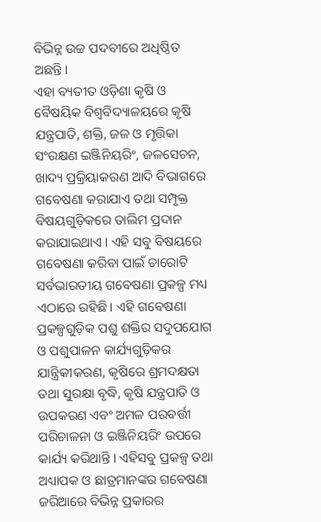ବିଭିନ୍ନ ଉଚ୍ଚ ପଦବୀରେ ଅଧିଷ୍ଠିତ ଅଛନ୍ତି।
ଏହା ବ୍ୟତୀତ ଓଡ଼ିଶା କୃଷି ଓ ବୈଷୟିକ ବିଶ୍ୱବିଦ୍ୟାଳୟରେ କୃଷି ଯନ୍ତ୍ରପାତି, ଶକ୍ତି, ଜଳ ଓ ମୃତ୍ତିକା ସଂରକ୍ଷଣ ଇଞ୍ଜିନିୟରିଂ, ଜଳସେଚନ, ଖାଦ୍ୟ ପ୍ରକ୍ରିୟାକରଣ ଆଦି ବିଭାଗରେ ଗବେଷଣା କରାଯାଏ ତଥା ସମ୍ପୃକ୍ତ ବିଷୟଗୁଡ଼ିକରେ ତାଲିମ ପ୍ରଦାନ କରାଯାଇଥାଏ। ଏହି ସବୁ ବିଷୟରେ ଗବେଷଣା କରିବା ପାଇଁ ଚାରୋଟି ସର୍ବଭାରତୀୟ ଗବେଷଣା ପ୍ରକଳ୍ପ ମଧ୍ୟ ଏଠାରେ ରହିଛି। ଏହି ଗବେଷଣା ପ୍ରକଳ୍ପଗୁଡ଼ିକ ପଶୁ ଶକ୍ତିର ସଦୁପଯୋଗ ଓ ପଶୁପାଳନ କାର୍ଯ୍ୟଗୁଡ଼ିକର ଯାନ୍ତ୍ରିକୀକରଣ, କୃଷିରେ ଶ୍ରମଦକ୍ଷତା ତଥା ସୁରକ୍ଷା ବୃଦ୍ଧି, କୃଷି ଯନ୍ତ୍ରପାତି ଓ ଉପକରଣ ଏବଂ ଅମଳ ପରବର୍ତ୍ତୀ ପରିଚାଳନା ଓ ଇଞ୍ଜିନିୟରିଂ ଉପରେ କାର୍ଯ୍ୟ କରିଥାନ୍ତି। ଏହିସବୁ ପ୍ରକଳ୍ପ ତଥା ଅଧ୍ୟାପକ ଓ ଛାତ୍ରମାନଙ୍କର ଗବେଷଣା ଜରିଆରେ ବିଭିନ୍ନ ପ୍ରକାରର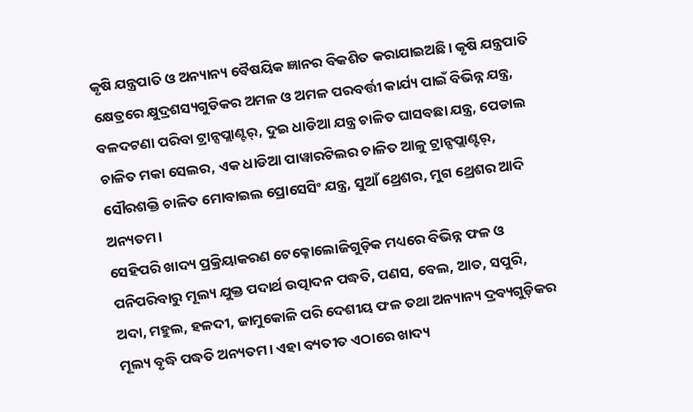କୃଷି ଯନ୍ତ୍ରପାତି ଓ ଅନ୍ୟାନ୍ୟ ବୈଷୟିକ ଜ୍ଞାନର ବିକଶିତ କରାଯାଇଅଛି। କୃଷି ଯନ୍ତ୍ରପାତି କ୍ଷେତ୍ରରେ କ୍ଷୁଦ୍ରଶସ୍ୟଗୁଡିକର ଅମଳ ଓ ଅମଳ ପରବର୍ତ୍ତୀ କାର୍ଯ୍ୟ ପାଇଁ ବିଭିନ୍ନ ଯନ୍ତ୍ର, ବଳଦଟଣା ପରିବା ଟ୍ରାନ୍ସପ୍ଲାଣ୍ଟର୍‌, ଦୁଇ ଧାଡିଆ ଯନ୍ତ୍ର ଚାଳିତ ଘାସବଛା ଯନ୍ତ୍ର, ପେଡାଲ ଚାଳିତ ମକା ସେଲର, ଏକ ଧାଡିଆ ପାୱାରଟିଲର ଚାଳିତ ଆଳୁ ଟ୍ରାନ୍ସପ୍ଲାଣ୍ଟର୍‌, ସୌରଶକ୍ତି ଚାଳିତ ମୋବାଇଲ ପ୍ରୋସେସିଂ ଯନ୍ତ୍ର, ସୁଆଁ ଥ୍ରେଶର, ମୁଗ ଥ୍ରେଶର ଆଦି ଅନ୍ୟତମ।
ସେହିପରି ଖାଦ୍ୟ ପ୍ରକ୍ରିୟାକରଣ ଟେକ୍ନୋଲୋଜିଗୁଡ଼ିକ ମଧ୍ୟରେ ବିଭିନ୍ନ ଫଳ ଓ ପନିପରିବାରୁ ମୂଲ୍ୟ ଯୁକ୍ତ ପଦାର୍ଥ ଉତ୍ପାଦନ ପଦ୍ଧତି, ପଣସ, ବେଲ, ଆତ, ସପୁରି, ଅଦା, ମହୁଲ, ହଳଦୀ, ଜାମୁକୋଳି ପରି ଦେଶୀୟ ଫଳ ତଥା ଅନ୍ୟାନ୍ୟ ଦ୍ରବ୍ୟଗୁଡ଼ିକର ମୂଲ୍ୟ ବୃଦ୍ଧି ପଦ୍ଧତି ଅନ୍ୟତମ। ଏହା ବ୍ୟତୀତ ଏଠାରେ ଖାଦ୍ୟ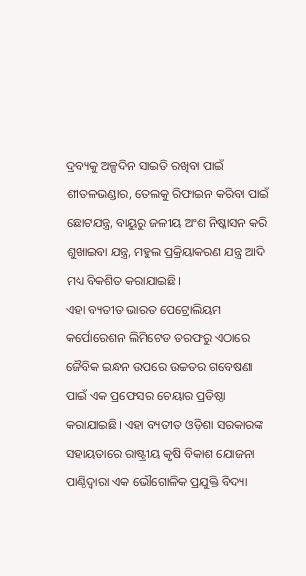ଦ୍ରବ୍ୟକୁ ଅଳ୍ପଦିନ ସାଇତି ରଖିବା ପାଇଁ ଶୀତଳଭଣ୍ଡାର, ତେଲକୁ ରିଫାଇନ କରିବା ପାଇଁ ଛୋଟଯନ୍ତ୍ର, ବାୟୁରୁ ଜଳୀୟ ଅଂଶ ନିଷ୍କାସନ କରି ଶୁଖାଇବା ଯନ୍ତ୍ର, ମହୁଲ ପ୍ରକ୍ରିୟାକରଣ ଯନ୍ତ୍ର ଆଦି ମଧ୍ୟ ବିକଶିତ କରାଯାଇଛି।
ଏହା ବ୍ୟତୀତ ଭାରତ ପେଟ୍ରୋଲିୟମ କର୍ପୋରେଶନ ଲିମିଟେଡ ତରଫରୁ ଏଠାରେ ଜୈବିକ ଇନ୍ଧନ ଉପରେ ଉଚ୍ଚତର ଗବେଷଣା ପାଇଁ ଏକ ପ୍ରଫେସର ଚେୟାର ପ୍ରତିଷ୍ଠା କରାଯାଇଛି। ଏହା ବ୍ୟତୀତ ଓଡ଼ିଶା ସରକାରଙ୍କ ସହାୟତାରେ ରାଷ୍ଟ୍ରୀୟ କୃଷି ବିକାଶ ଯୋଜନା ପାଣ୍ଠିଦ୍ୱାରା ଏକ ଭୌଗୋଳିକ ପ୍ରଯୁକ୍ତି ବିଦ୍ୟା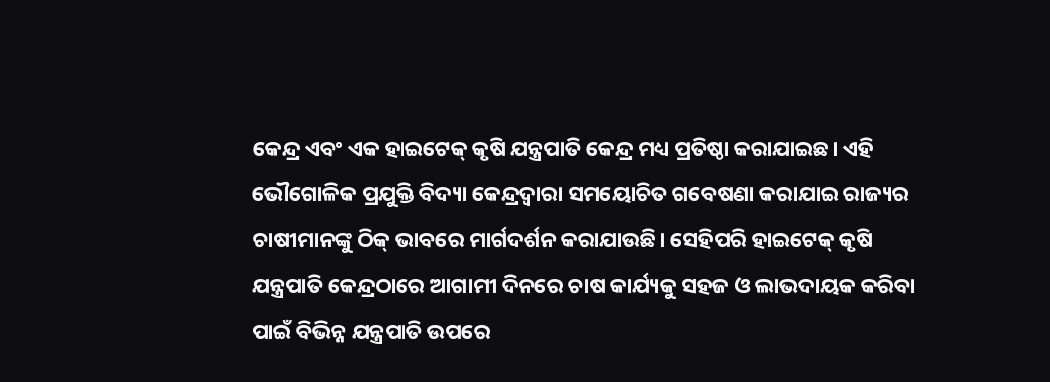କେନ୍ଦ୍ର ଏବଂ ଏକ ହାଇଟେକ୍‌ କୃଷି ଯନ୍ତ୍ରପାତି କେନ୍ଦ୍ର ମଧ୍ୟ ପ୍ରତିଷ୍ଠା କରାଯାଇଛ। ଏହି ଭୌଗୋଳିକ ପ୍ରଯୁକ୍ତି ବିଦ୍ୟା କେନ୍ଦ୍ରଦ୍ୱାରା ସମୟୋଚିତ ଗବେଷଣା କରାଯାଇ ରାଜ୍ୟର ଚାଷୀମାନଙ୍କୁ ଠିକ୍‌ ଭାବରେ ମାର୍ଗଦର୍ଶନ କରାଯାଉଛି। ସେହିପରି ହାଇଟେକ୍‌ କୃଷି ଯନ୍ତ୍ରପାତି କେନ୍ଦ୍ରଠାରେ ଆଗାମୀ ଦିନରେ ଚାଷ କାର୍ଯ୍ୟକୁ ସହଜ ଓ ଲାଭଦାୟକ କରିବା ପାଇଁ ବିଭିନ୍ନ ଯନ୍ତ୍ରପାତି ଉପରେ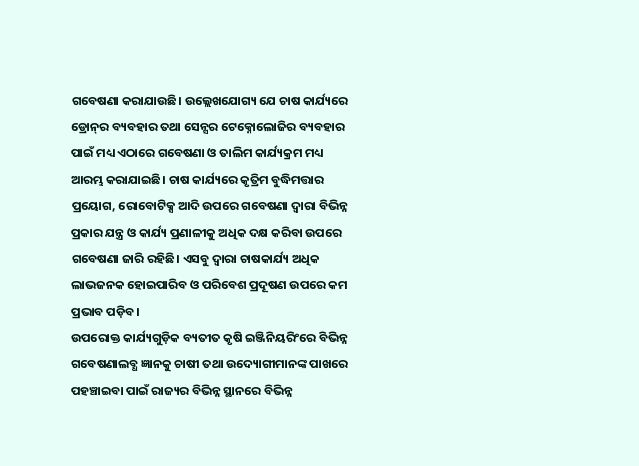ଗବେଷଣା କରାଯାଉଛି। ଉଲ୍ଲେଖଯୋଗ୍ୟ ଯେ ଚାଷ କାର୍ଯ୍ୟରେ ଡ୍ରୋନ୍‌ର ବ୍ୟବହାର ତଥା ସେନ୍ସର ଟେକ୍ନୋଲୋଜିର ବ୍ୟବହାର ପାଇଁ ମଧ୍ୟ ଏଠାରେ ଗବେଷଣା ଓ ତାଲିମ କାର୍ଯ୍ୟକ୍ରମ ମଧ୍ୟ ଆରମ୍ଭ କରାଯାଇଛି। ଚାଷ କାର୍ଯ୍ୟରେ କୃତ୍ରିମ ବୁଦ୍ଧିମତ୍ତାର ପ୍ରୟୋଗ, ରୋବୋଟିକ୍ସ ଆଦି ଉପରେ ଗବେଷଣା ଦ୍ୱାରା ବିଭିନ୍ନ ପ୍ରକାର ଯନ୍ତ୍ର ଓ କାର୍ଯ୍ୟ ପ୍ରଣାଳୀକୁ ଅଧିକ ଦକ୍ଷ କରିବା ଉପରେ ଗବେଷଣା ଜାରି ରହିଛି। ଏସବୁ ଦ୍ୱାରା ଚାଷକାର୍ଯ୍ୟ ଅଧିକ ଲାଭଜନକ ହୋଇପାରିବ ଓ ପରିବେଶ ପ୍ରଦୂଷଣ ଉପରେ କମ ପ୍ରଭାବ ପଡ଼ିବ।
ଉପରୋକ୍ତ କାର୍ଯ୍ୟଗୁଡ଼ିକ ବ୍ୟତୀତ କୃଷି ଇଞ୍ଜିନିୟରିଂରେ ବିଭିନ୍ନ ଗବେଷଣାଲବ୍ଧ ଜ୍ଞାନକୁ ଚାଷୀ ତଥା ଉଦ୍ୟୋଗୀମାନଙ୍କ ପାଖରେ ପହଞ୍ଚାଇବା ପାଇଁ ରାଜ୍ୟର ବିଭିନ୍ନ ସ୍ଥାନରେ ବିଭିନ୍ନ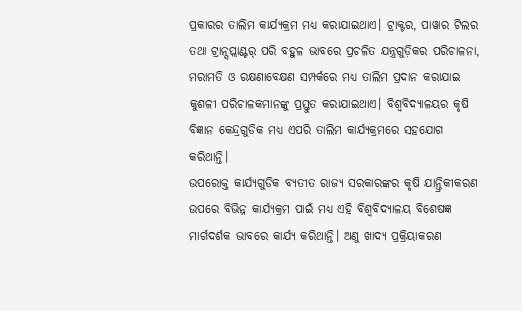ପ୍ରକାରର ତାଲିମ କାର୍ଯ୍ୟକ୍ରମ ମଧ୍ୟ କରାଯାଇଥାଏ। ଟ୍ରାକ୍ଟର, ପାୱାର ଟିଲର ତଥା ଟ୍ରାନ୍ସପ୍ଲାଣ୍ଟର୍‌ ପରି ବହୁଳ ଭାବରେ ପ୍ରଚଳିତ ଯନ୍ତ୍ରଗୁଡ଼ିକର ପରିଚାଳନା, ମରାମତି ଓ ରକ୍ଷଣାବେକ୍ଷଣ ସମ୍ପର୍କରେ ମଧ୍ୟ ତାଲିମ ପ୍ରଦାନ କରାଯାଇ କୁଶଳୀ ପରିଚାଳକମାନଙ୍କୁ ପ୍ରସ୍ତୁତ କରାଯାଇଥାଏ। ବିଶ୍ୱବିଦ୍ୟାଳୟର କୃଷି ବିଜ୍ଞାନ କେନ୍ଦ୍ରଗୁଡିକ ମଧ୍ୟ ଏପରି ତାଲିମ କାର୍ଯ୍ୟକ୍ରମରେ ସହଯୋଗ କରିଥାନ୍ତି।
ଉପରୋକ୍ତ କାର୍ଯ୍ୟଗୁଡିକ ବ୍ୟତୀତ ରାଜ୍ୟ ସରକାରଙ୍କର କୃଷି ଯାନ୍ତ୍ରିକୀକରଣ ଉପରେ ବିଭିନ୍ନ କାର୍ଯ୍ୟକ୍ରମ ପାଇଁ ମଧ୍ୟ ଏହି ବିଶ୍ୱବିଦ୍ୟାଳୟ ବିଶେଷଜ୍ଞ ମାର୍ଗଦର୍ଶକ ଭାବରେ କାର୍ଯ୍ୟ କରିଥାନ୍ତି। ଅଣୁ ଖାଦ୍ୟ ପ୍ରକ୍ରିୟାକରଣ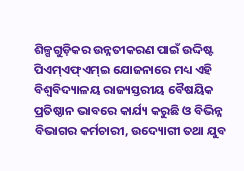ଶିଳ୍ପଗୁଡ଼ିକର ଉନ୍ନତୀକରଣ ପାଇଁ ଉଦ୍ଦିଷ୍ଟ ପିଏମ୍‌ଏଫ୍‌ଏମ୍‌ଇ ଯୋଜନାରେ ମଧ୍ୟ ଏହି ବିଶ୍ୱବିଦ୍ୟାଳୟ ରାଜ୍ୟସ୍ତରୀୟ ବୈଷୟିକ ପ୍ରତିଷ୍ଠାନ ଭାବରେ କାର୍ଯ୍ୟ କରୁଛି ଓ ବିଭିନ୍ନ ବିଭାଗର କର୍ମଚାରୀ, ଉଦ୍ୟୋଗୀ ତଥା ଯୁବ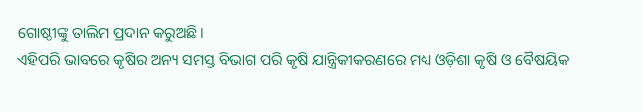ଗୋଷ୍ଠୀଙ୍କୁ ତାଲିମ ପ୍ରଦାନ କରୁଅଛି।
ଏହିପରି ଭାବରେ କୃଷିର ଅନ୍ୟ ସମସ୍ତ ବିଭାଗ ପରି କୃଷି ଯାନ୍ତ୍ରିକୀକରଣରେ ମଧ୍ୟ ଓଡ଼ିଶା କୃଷି ଓ ବୈଷୟିକ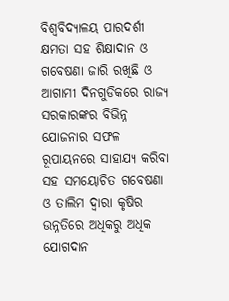ବିଶ୍ୱବିଦ୍ୟାଳୟ ପାରଦର୍ଶୀ କ୍ଷମତା ସହ ଶିକ୍ଷାଦାନ ଓ ଗବେଷଣା ଜାରି ରଖିଛି ଓ ଆଗାମୀ ଦିନଗୁଡିକରେ ରାଜ୍ୟ ସରକାରଙ୍କର ବିଭିନ୍ନ ଯୋଜନାର ସଫଳ ରୂପାୟନରେ ସାହାଯ୍ୟ କରିବା ସହ ସମୟୋଚିତ ଗବେଷଣା ଓ ତାଲିମ ଦ୍ୱାରା କୃଷିର ଉନ୍ନତିରେ ଅଧିକରୁ ଅଧିକ ଯୋଗଦାନ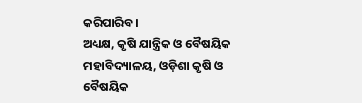କରିପାରିବ।
ଅଧ୍ୟକ୍ଷ, କୃଷି ଯାନ୍ତ୍ରିକ ଓ ବୈଷୟିକ ମହାବିଦ୍ୟାଳୟ, ଓଡ଼ିଶା କୃଷି ଓ ବୈଷୟିକ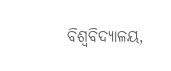ବିଶ୍ୱବିଦ୍ୟାଳୟ,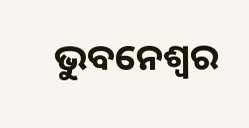ଭୁବନେଶ୍ୱର